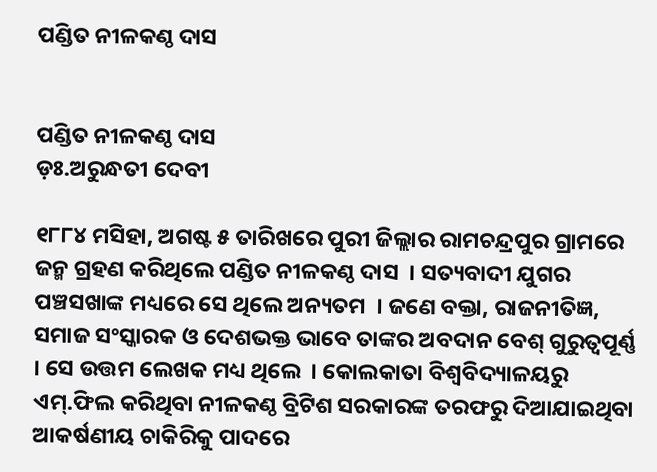ପଣ୍ଡିତ ନୀଳକଣ୍ଠ ଦାସ


ପଣ୍ଡିତ ନୀଳକଣ୍ଠ ଦାସ
ଡ଼ଃ.ଅରୁନ୍ଧତୀ ଦେବୀ

୧୮୮୪ ମସିହା, ଅଗଷ୍ଟ ୫ ତାରିଖରେ ପୁରୀ ଜିଲ୍ଲାର ରାମଚନ୍ଦ୍ରପୁର ଗ୍ରାମରେ ଜନ୍ମ ଗ୍ରହଣ କରିଥିଲେ ପଣ୍ଡିତ ନୀଳକଣ୍ଠ ଦାସ  । ସତ୍ୟବାଦୀ ଯୁଗର ପଞ୍ଚସଖାଙ୍କ ମଧ୍ୟରେ ସେ ଥିଲେ ଅନ୍ୟତମ  । ଜଣେ ବକ୍ତା, ରାଜନୀତିଜ୍ଞ, ସମାଜ ସଂସ୍କାରକ ଓ ଦେଶଭକ୍ତ ଭାବେ ତାଙ୍କର ଅବଦାନ ବେଶ୍ ଗୁରୁତ୍ୱପୂର୍ଣ୍ଣ  । ସେ ଉତ୍ତମ ଲେଖକ ମଧ୍ୟ ଥିଲେ  । କୋଲକାତା ବିଶ୍ୱବିଦ୍ୟାଳୟରୁ ଏମ୍.ଫିଲ କରିଥିବା ନୀଳକଣ୍ଠ ବ୍ରିଟିଶ ସରକାରଙ୍କ ତରଫରୁ ଦିଆଯାଇଥିବା ଆକର୍ଷଣୀୟ ଚାକିରିକୁ ପାଦରେ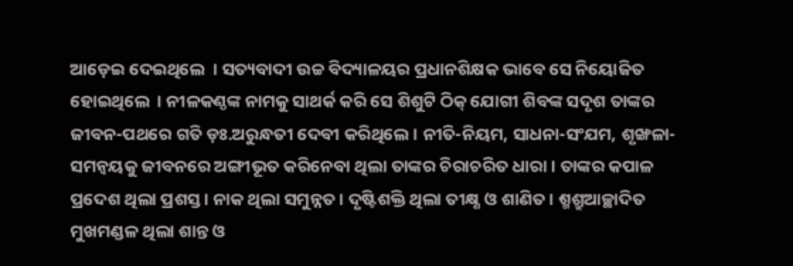ଆଡ଼େଇ ଦେଇଥିଲେ  । ସତ୍ୟବାଦୀ ଉଚ୍ଚ ବିଦ୍ୟାଳୟର ପ୍ରଧାନଶିକ୍ଷକ ଭାବେ ସେ ନିୟୋଜିତ ହୋଇଥିଲେ  । ନୀଳକଣ୍ଠଙ୍କ ନାମକୁ ସାଥର୍କ କରି ସେ ଶିଶୁଟି ଠିକ୍ ଯୋଗୀ ଶିବଙ୍କ ସଦୃଶ ତାଙ୍କର ଜୀବନ-ପଥରେ ଗତି ଡ଼ଃ.ଅରୁନ୍ଧତୀ ଦେବୀ କରିଥିଲେ । ନୀତି-ନିୟମ, ସାଧନା-ସଂଯମ, ଶୃଙ୍ଖଳା-ସମନ୍ୱୟକୁ ଜୀବନରେ ଅଙ୍ଗୀଭୂତ କରିନେବା ଥିଲା ତାଙ୍କର ଚିରାଚରିତ ଧାରା । ତାଙ୍କର କପାଳ ପ୍ରଦେଶ ଥିଲା ପ୍ରଶସ୍ତ । ନାକ ଥିଲା ସମୁନ୍ନତ । ଦୃଷ୍ଟିଶକ୍ତି ଥିଲା ତୀକ୍ଷ୍ଣ ଓ ଶାଣିତ । ଶ୍ମଶ୍ରୁଆଚ୍ଛାଦିତ ମୁଖମଣ୍ଡଳ ଥିଲା ଶାନ୍ତ ଓ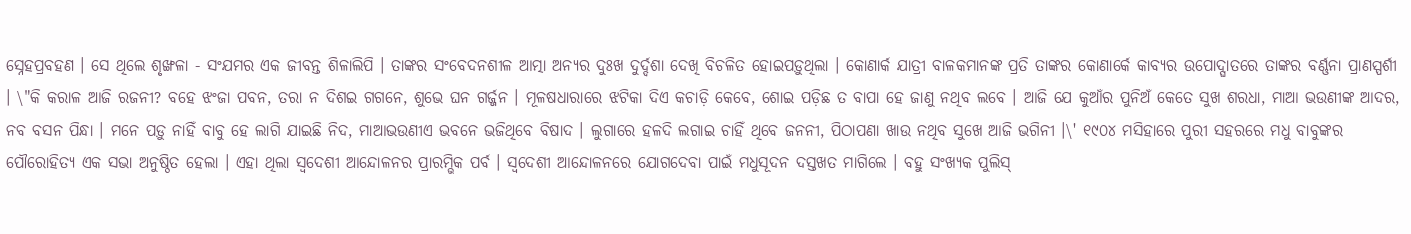ସ୍ନେହପ୍ରବହଣ । ସେ ଥିଲେ ଶୃଙ୍ଖଳା - ସଂଯମର ଏକ ଜୀବନ୍ତ ଶିଳାଲିପି । ତାଙ୍କର ସଂବେଦନଶୀଳ ଆତ୍ମା ଅନ୍ୟର ଦୁଃଖ ଦୁର୍ଦ୍ଦଶା ଦେଖି ବିଚଳିତ ହୋଇପଡ଼ୁଥିଲା । କୋଣାର୍କ ଯାତ୍ରୀ ବାଳକମାନଙ୍କ ପ୍ରତି ତାଙ୍କର କୋଣାର୍କେ କାବ୍ୟର ଉପୋଦ୍ଘାତରେ ତାଙ୍କର ବର୍ଣ୍ଣନା ପ୍ରାଣସ୍ପର୍ଶୀ । \"କି କରାଳ ଆଜି ରଜନୀ? ବହେ ଝଂଜା ପବନ, ତରା ନ ଦିଶଇ ଗଗନେ, ଶୁଭେ ଘନ ଗର୍ଜ୍ଜନ । ମୂଳଷଧାରାରେ ଝଟିକା ଦିଏ କଚାଡ଼ି କେବେ, ଶୋଇ ପଡ଼ିଛ ତ ବାପା ହେ ଜାଣୁ ନଥିବ ଲବେ । ଆଜି ଯେ କୁଆଁର ପୁନିଅଁ କେତେ ସୁଖ ଶରଧା, ମାଆ ଭଉଣୀଙ୍କ ଆଦର, ନବ ବସନ ପିନ୍ଧା । ମନେ ପଡ଼ୁ ନାହିଁ ବାବୁ ହେ ଲାଗି ଯାଇଛି ନିଦ, ମାଆଭଉଣୀଏ ଭବନେ ଭଜିଥିବେ ବିଷାଦ । ଲୁଗାରେ ହଳଦି ଲଗାଇ ଚାହିଁ ଥିବେ ଜନନୀ, ପିଠାପଣା ଖାଉ ନଥିବ ସୁଖେ ଆଜି ଭଗିନୀ ।\' ୧୯୦୪ ମସିହାରେ ପୁରୀ ସହରରେ ମଧୁ ବାବୁଙ୍କର ପୌରୋହିତ୍ୟ ଏକ ସଭା ଅନୁଷ୍ଠିତ ହେଲା । ଏହା ଥିଲା ସ୍ୱଦେଶୀ ଆନ୍ଦୋଳନର ପ୍ରାରମ୍ଭିକ ପର୍ବ । ସ୍ୱଦେଶୀ ଆନ୍ଦୋଳନରେ ଯୋଗଦେବା ପାଇଁ ମଧୁସୂଦନ ଦସ୍ତଖତ ମାଗିଲେ । ବହୁ ସଂଖ୍ୟକ ପୁଲିସ୍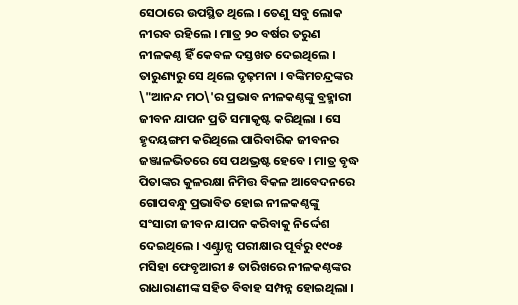ସେଠାରେ ଉପସ୍ଥିତ ଥିଲେ । ତେଣୁ ସବୁ ଲୋକ ନୀରବ ରହିଲେ । ମାତ୍ର ୨୦ ବର୍ଷର ତରୁଣ ନୀଳକଣ୍ଠ ହିଁ କେବଳ ଦସ୍ତଖତ ଦେଇଥିଲେ । ତାରୁଣ୍ୟରୁ ସେ ଥିଲେ ଦୃଢ଼ମନା । ବଙ୍କିମଚନ୍ଦ୍ରଙ୍କର \"ଆନନ୍ଦ ମଠ\'ର ପ୍ରଭାବ ନୀଳକଣ୍ଠଙ୍କୁ ବ୍ରହ୍ମାରୀ ଜୀବନ ଯାପନ ପ୍ରତି ସମାକୃଷ୍ଟ କରିଥିଲା । ସେ ହୃଦୟଙ୍ଗମ କରିଥିଲେ ପାରିବାରିକ ଜୀବନର ଜଞ୍ଜାଳଭିତରେ ସେ ପଥଭ୍ରଷ୍ଟ ହେବେ । ମାତ୍ର ବୃଦ୍ଧ ପିତାଙ୍କର କୁଳରକ୍ଷା ନିମିତ୍ତ ବିକଳ ଆବେଦନରେ ଗୋପବନ୍ଧୁ ପ୍ରଭାବିତ ହୋଇ ନୀଳକଣ୍ଠଙ୍କୁ ସଂସାରୀ ଜୀବନ ଯାପନ କରିବାକୁ ନିର୍ଦ୍ଦେଶ ଦେଇଥିଲେ । ଏଣ୍ଟ୍ରାନ୍ସ ପରୀକ୍ଷାର ପୂର୍ବରୁ ୧୯୦୫ ମସିହା ଫେବୃଆରୀ ୫ ତାରିଖରେ ନୀଳକଣ୍ଠଙ୍କର ରାଧାରାଣୀଙ୍କ ସହିତ ବିବାହ ସମ୍ପନ୍ନ ହୋଇଥିଲା ।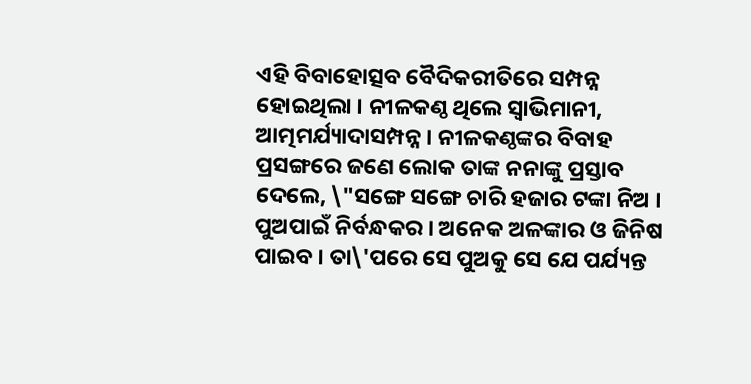ଏହି ବିବାହୋତ୍ସବ ବୈଦିକରୀତିରେ ସମ୍ପନ୍ନ ହୋଇଥିଲା । ନୀଳକଣ୍ଠ ଥିଲେ ସ୍ୱାଭିମାନୀ, ଆତ୍ମମର୍ଯ୍ୟାଦାସମ୍ପନ୍ନ । ନୀଳକଣ୍ଠଙ୍କର ବିବାହ ପ୍ରସଙ୍ଗରେ ଜଣେ ଲୋକ ତାଙ୍କ ନନାଙ୍କୁ ପ୍ରସ୍ତାବ ଦେଲେ, \"ସଙ୍ଗେ ସଙ୍ଗେ ଚାରି ହଜାର ଟଙ୍କା ନିଅ । ପୁଅପାଇଁ ନିର୍ବନ୍ଧକର । ଅନେକ ଅଳଙ୍କାର ଓ ଜିନିଷ ପାଇବ । ତା\'ପରେ ସେ ପୁଅକୁ ସେ ଯେ ପର୍ଯ୍ୟନ୍ତ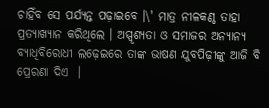ଚାହିଁବ ସେ ପର୍ଯ୍ୟନ୍ତ ପଢ଼ାଇବେ ।\' ମାତ୍ର ନୀଳକଣ୍ଠ ତାହା ପ୍ରତ୍ୟାଖ୍ୟାନ କରିଥିଲେ । ଅସ୍ପୃଶ୍ୟତା ଓ ସମାଜର ଅନ୍ୟାନ୍ୟ ବ୍ୟାଧିବିରୋଧୀ ଲଢ଼େଇରେ ତାଙ୍କ ଭାଷଣ ଯୁବପିଢ଼ୀଙ୍କୁ ଆଜି ବି ପ୍ରେରଣା ଦିଏ  ।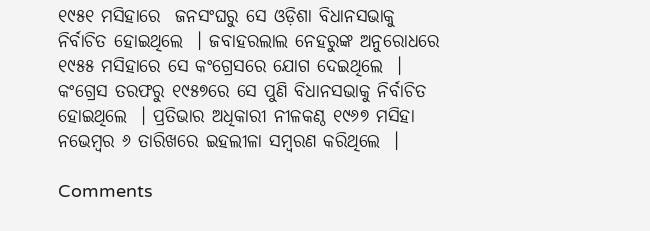୧୯୫୧ ମସିହାରେ  ଜନସଂଘରୁ ସେ ଓଡ଼ିଶା ବିଧାନସଭାକୁ ନିର୍ବାଚିତ ହୋଇଥିଲେ  । ଜବାହରଲାଲ ନେହରୁଙ୍କ ଅନୁରୋଧରେ ୧୯୫୫ ମସିହାରେ ସେ କଂଗ୍ରେସରେ ଯୋଗ ଦେଇଥିଲେ  । କଂଗ୍ରେସ ତରଫରୁ ୧୯୫୭ରେ ସେ ପୁଣି ବିଧାନସଭାକୁ ନିର୍ବାଚିତ ହୋଇଥିଲେ  । ପ୍ରତିଭାର ଅଧିକାରୀ ନୀଳକଣ୍ଠ ୧୯୬୭ ମସିହା ନଭେମ୍ବର ୬ ତାରିଖରେ ଇହଲୀଳା ସମ୍ବରଣ କରିଥିଲେ  ।

Comments